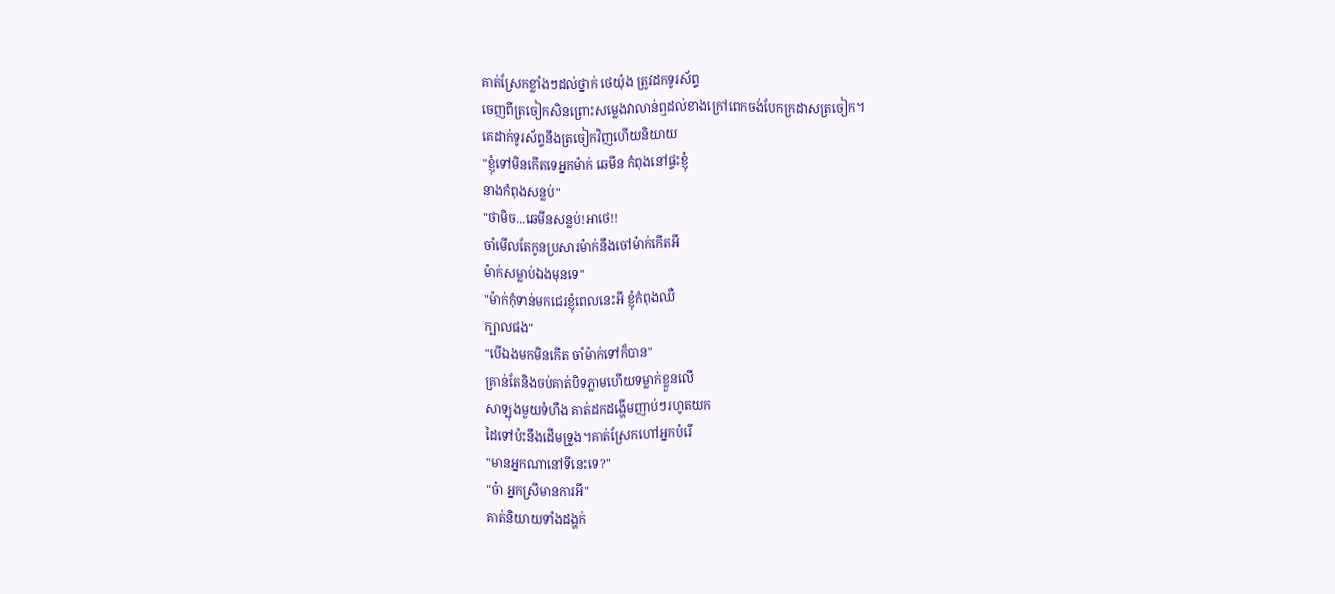គាត់ស្រែកខ្លាំងៗដល់ថ្នាក់ ថេយ៉ុង ត្រូវដកទូរស័ព្ទ
ចេញពីត្រចៀកសិនព្រោះសម្លេងវាលាន់ឮដល់ខាងក្រៅពេកចង់បែកក្រដាសត្រចៀក។
គេដាក់ទូរស័ព្ទនឹងត្រចៀកវិញហើយនិយាយ
"ខ្ញុំទៅមិនកើតទេអ្នកម៉ាក់ ឆេមីន កំពុងនៅផ្ទះខ្ញុំ
នាងកំពុងសន្លប់"
"ថាមិច...ឆេមីនសន្លប់!អាថេ!!
ចាំមើលតែកូនប្រសារម៉ាក់នឹងចៅម៉ាក់កើតអី
ម៉ាក់សម្លាប់ឯងមុនទេ"
"ម៉ាក់កុំទាន់មកជេរខ្ញុំពេលនេះអី ខ្ញុំកំពុងឈឺ
ក្បាលផង"
"បើឯងមកមិនកើត ចាំម៉ាក់ទៅក៏បាន"
គ្រាន់តែនិងចប់គាត់បិទភ្លាមហើយទម្លាក់ខ្លួនលើ
សាឡុងមួយទំហឹង គាត់ដកដង្ហើមញាប់ៗរហូតយក
ដៃទៅប៉ះនឹងដើមទ្រូង។គាត់ស្រែកហៅអ្នកបំរើ
"មានអ្នកណានៅទីនេះទេ?"
"ច៎ា អ្នកស្រីមានការអី"
គាត់និយាយទាំងដង្ហក់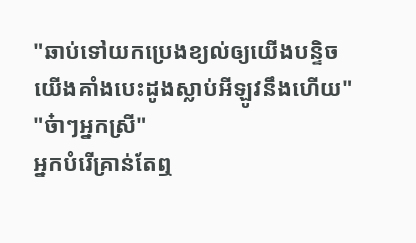"ឆាប់ទៅយកប្រេងខ្យល់ឲ្យយើងបន្ទិច
យើងគាំងបេះដូងស្លាប់អីឡូវនឹងហើយ"
"ច៎ាៗអ្នកស្រី"
អ្នកបំរើគ្រាន់តែឮ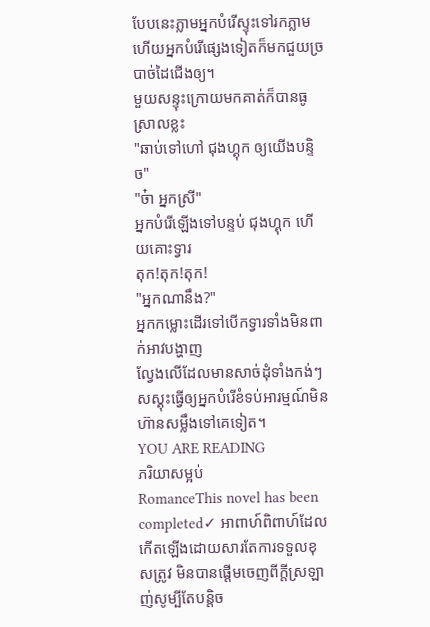បែបនេះភ្លាមអ្នកបំរើស្ទុះទៅរកភ្លាម
ហើយអ្នកបំរើផ្សេងទៀតក៏មកជួយច្របាច់ដៃជើងឲ្យ។
មួយសន្ទុះក្រោយមកគាត់ក៏បានធូស្រាលខ្លះ
"ឆាប់ទៅហៅ ជុងហ្គុក ឲ្យយើងបន្ទិច"
"ច៎ា អ្នកស្រី"
អ្នកបំរើឡើងទៅបន្ទប់ ជុងហ្គុក ហើយគោះទ្វារ
តុក!តុក!តុក!
"អ្នកណានឹង?"
អ្នកកម្លោះដើរទៅបើកទ្វារទាំងមិនពាក់អាវបង្ហាញ
ល្វែងលើដែលមានសាច់ដុំទាំងកង់ៗសស្គុះធ្វើឲ្យអ្នកបំរើខំទប់អារម្មណ៍មិនហ៊ានសម្លឹងទៅគេទៀត។
YOU ARE READING
ភរិយាសម្អប់
RomanceThis novel has been completed✓ អាពាហ៍ពិពាហ៍ដែលកើតឡើងដោយសារតែការទទួលខុសត្រូវ មិនបានផ្ដើមចេញពីក្ដីស្រឡាញ់សូម្បីតែបន្តិច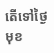តើទៅថ្ងៃមុខ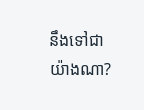នឹងទៅជាយ៉ាងណា?